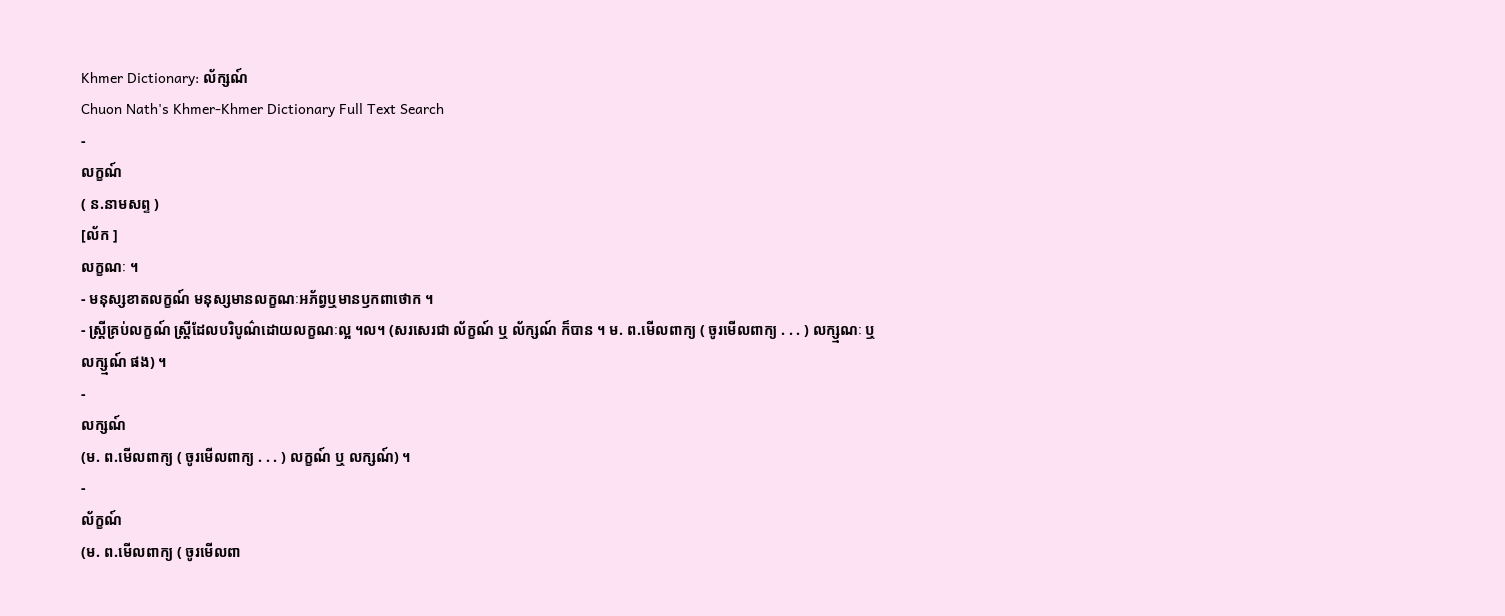Khmer Dictionary: ល័ក្សណ៍
Chuon Nath's Khmer-Khmer Dictionary Full Text Search
-
លក្ខណ៍
( ន.នាមសព្ទ )
[ល័ក ]
លក្ខណៈ ។
- មនុស្សខាតលក្ខណ៍ មនុស្សមានលក្ខណៈអភ័ព្វឬមានឫកពាថោក ។
- ស្ត្រីគ្រប់លក្ខណ៍ ស្ត្រីដែលបរិបូណ៌ដោយលក្ខណៈល្អ ។ល។ (សរសេរជា ល័ក្ខណ៍ ឬ ល័ក្សណ៍ ក៏បាន ។ ម. ព.មើលពាក្យ ( ចូរមើលពាក្យ . . . ) លក្ស្មណៈ ឬ លក្ស្មណ៍ ផង) ។
-
លក្សណ៍
(ម. ព.មើលពាក្យ ( ចូរមើលពាក្យ . . . ) លក្ខណ៍ ឬ លក្សណ៍) ។
-
ល័ក្ខណ៍
(ម. ព.មើលពាក្យ ( ចូរមើលពា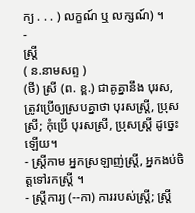ក្យ . . . ) លក្ខណ៍ ឬ លក្សណ៍) ។
-
ស្ត្រី
( ន.នាមសព្ទ )
(ថី) ស្រី (ព. ខ្ព.) ជាគូគ្នានឹង បុរស, ត្រូវប្រើឲ្យស្របគ្នាថា បុរសស្ត្រី, ប្រុសស្រី; កុំប្រើ បុរសស្រី, ប្រុសស្ត្រី ដូច្នេះឡើយ។
- ស្ត្រីកាម អ្នកស្រឡាញ់ស្ត្រី, អ្នកងប់ចិត្តទៅរកស្ត្រី ។
- ស្ត្រីការ្យ (--កា) ការរបស់ស្ត្រី; ស្ត្រី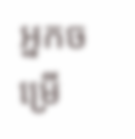អ្នកចម្រើ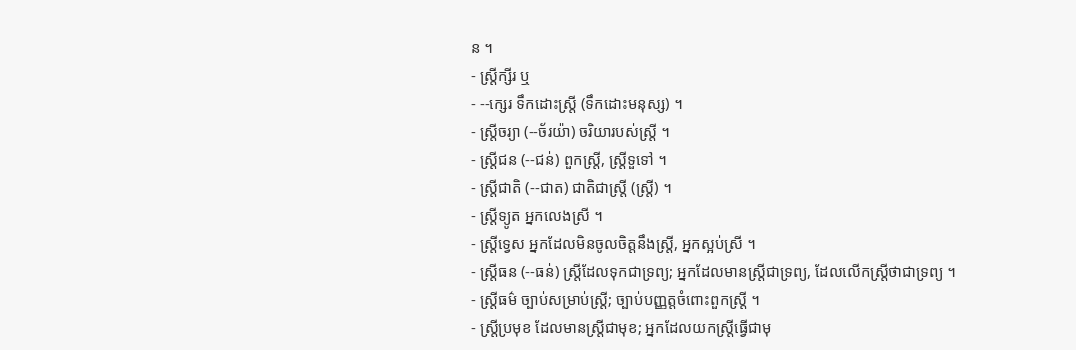ន ។
- ស្ត្រីក្សីរ ឬ
- --ក្សេរ ទឹកដោះស្ត្រី (ទឹកដោះមនុស្ស) ។
- ស្ត្រីចរ្យា (--ច័រយ៉ា) ចរិយារបស់ស្ត្រី ។
- ស្ត្រីជន (--ជន់) ពួកស្ត្រី, ស្ត្រីទួទៅ ។
- ស្ត្រីជាតិ (--ជាត) ជាតិជាស្ត្រី (ស្ត្រី) ។
- ស្ត្រីទ្យូត អ្នកលេងស្រី ។
- ស្ត្រីទ្វេស អ្នកដែលមិនចូលចិត្តនឹងស្ត្រី, អ្នកស្អប់ស្រី ។
- ស្ត្រីធន (--ធន់) ស្ត្រីដែលទុកជាទ្រព្យ; អ្នកដែលមានស្ត្រីជាទ្រព្យ, ដែលលើកស្ត្រីថាជាទ្រព្យ ។
- ស្ត្រីធម៌ ច្បាប់សម្រាប់ស្ត្រី; ច្បាប់បញ្ញត្តចំពោះពួកស្ត្រី ។
- ស្ត្រីប្រមុខ ដែលមានស្ត្រីជាមុខ; អ្នកដែលយកស្ត្រីធ្វើជាមុ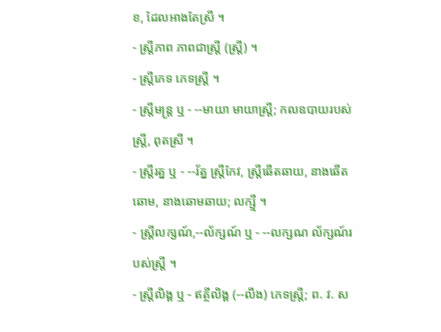ខ, ដែលអាងតែស្រី ។
- ស្ត្រីភាព ភាពជាស្ត្រី (ស្ត្រី) ។
- ស្ត្រីភេទ ភេទស្ត្រី ។
- ស្ត្រីមន្រ្ត ឬ - --មាយា មាយាស្ត្រី; កលឧបាយរបស់ស្ត្រី, ពុតស្រី ។
- ស្ត្រីរត្ន ឬ - --រ័ត្ន ស្ត្រីកែវ, ស្ត្រីឆើតឆាយ, នាងឆើតឆោម, នាងឆោមឆាយ; លក្ស្មី ។
- ស្ត្រីលក្សណ៍,--ល័ក្សណ៍ ឬ - --លក្សណ ល័ក្សណ៍របស់ស្ត្រី ។
- ស្ត្រីលិង្គ ឬ - ឥត្ថីលិង្គ (--លឹង) ភេទស្ត្រី; ព. វ. ស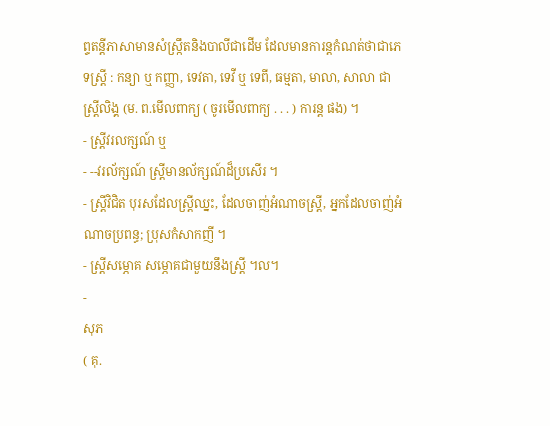ព្ទតន្តីភាសាមានសំស្រ្កឹតនិងបាលីជាដើម ដែលមានការន្តកំណត់ថាជាភេទស្ត្រី : កន្យា ឬ កញ្ញា, ទេវតា, ទេវី ឬ ទេពី, ធម្មតា, មាលា, សាលា ជាស្ត្រីលិង្គ (ម. ព.មើលពាក្យ ( ចូរមើលពាក្យ . . . ) ការន្ត ផង) ។
- ស្ត្រីវរលក្សណ៍ ឬ
- --វរល័ក្សណ៍ ស្ត្រីមានល័ក្សណ៍ដ៏ប្រសើរ ។
- ស្ត្រីវិជិត បុរសដែលស្ត្រីឈ្នះ, ដែលចាញ់អំណាចស្ត្រី, អ្នកដែលចាញ់អំណាចប្រពន្ធ; ប្រុសកំសាកញី ។
- ស្ត្រីសម្ភោគ សម្ភោគជាមួយនឹងស្ត្រី ។ល។
-
សុភ
( គុ.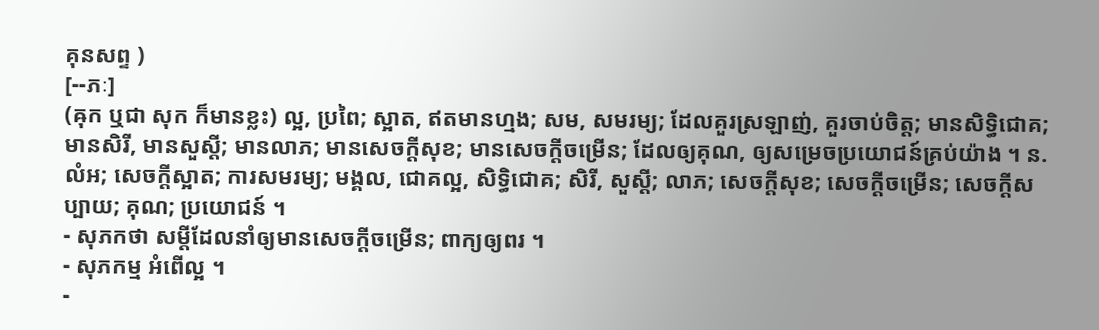គុនសព្ទ )
[--ភៈ]
(ឝុក ឬជា សុក ក៏មានខ្លះ) ល្អ, ប្រពៃ; ស្អាត, ឥតមានហ្មង; សម, សមរម្យ; ដែលគួរស្រឡាញ់, គួរចាប់ចិត្ត; មានសិទ្ធិជោគ; មានសិរី, មានសួស្ដី; មានលាភ; មានសេចក្ដីសុខ; មានសេចក្ដីចម្រើន; ដែលឲ្យគុណ, ឲ្យសម្រេចប្រយោជន៍គ្រប់យ៉ាង ។ ន. លំអ; សេចក្ដីស្អាត; ការសមរម្យ; មង្គល, ជោគល្អ, សិទ្ធិជោគ; សិរី, សួស្ដី; លាភ; សេចក្ដីសុខ; សេចក្ដីចម្រើន; សេចក្ដីសប្បាយ; គុណ; ប្រយោជន៍ ។
- សុភកថា សម្ដីដែលនាំឲ្យមានសេចក្ដីចម្រើន; ពាក្យឲ្យពរ ។
- សុភកម្ម អំពើល្អ ។
-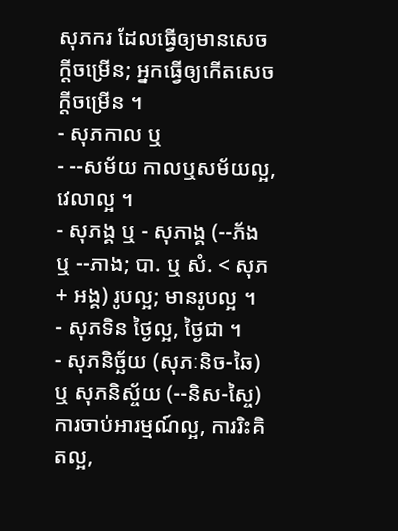សុភករ ដែលធ្វើឲ្យមានសេចក្ដីចម្រើន; អ្នកធ្វើឲ្យកើតសេចក្ដីចម្រើន ។
- សុភកាល ឬ
- --សម័យ កាលឬសម័យល្អ, វេលាល្អ ។
- សុភង្គ ឬ - សុភាង្គ (--ភ័ង ឬ --ភាង; បា. ឬ សំ. < សុភ + អង្គ) រូបល្អ; មានរូបល្អ ។
- សុភទិន ថ្ងៃល្អ, ថ្ងៃជា ។
- សុភនិច្ឆ័យ (សុភៈនិច-ឆៃ) ឬ សុភនិស្ច័យ (--និស-ស្ចៃ) ការចាប់អារម្មណ៍ល្អ, ការរិះគិតល្អ,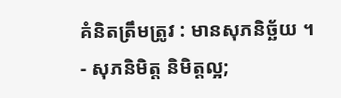គំនិតត្រឹមត្រូវ : មានសុភនិច្ឆ័យ ។
- សុភនិមិត្ត និមិត្តល្អ;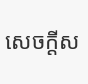សេចក្ដីស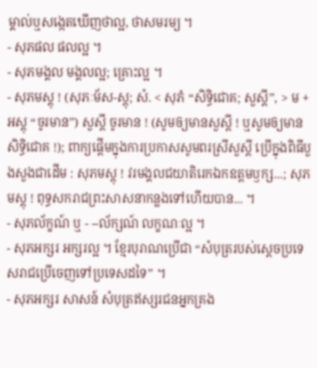ម្គាល់ឬសង្កេតឃើញថាល្អ, ថាសមរម្យ ។
- សុភផល ផលល្អ ។
- សុភមង្គល មង្គលល្អ; គ្រោះល្អ ។
- សុភមស្តុ ! (សុភៈម័ស-ស្តុ; សំ. < សុភំ “សិទ្ធិជោគ; សួស្ដី”, > ម + អស្តុ “ចូរមាន”) សួស្ដី ចូរមាន ! (សូមឲ្យមានសួស្ដី ! ឬសូមឲ្យមានសិទ្ធិជោគ !); ពាក្យផ្តើមក្នុងការប្រកាសសូមពរស្រីសួស្ដី ប្រើក្នុងពិធីបួងសួងជាដើម : សុភមស្តុ ! វរមង្គលជយាតិរេកឯកឧត្តមឫក្ស...; សុភមស្តុ ! ពុទ្ធសករាជព្រះសាសនាកន្លងទៅហើយបាន... ។
- សុភល័ក្ខណ៍ ឬ - --ល័ក្សណ៍ លក្ខណៈល្អ ។
- សុភអក្សរ អក្សរល្អ ។ ខ្មែរបុរាណប្រើជា “សំបុត្ររបស់ស្ដេចប្រទេសរាជប្រើចេញទៅប្រទេសដទៃ” ។
- សុភអក្សរ សាសន៍ សំបុត្រឥស្សរជនអ្នកគ្រង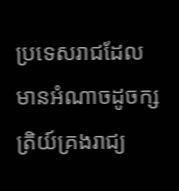ប្រទេសរាជដែលមានអំណាចដូចក្សត្រិយ៍គ្រងរាជ្យ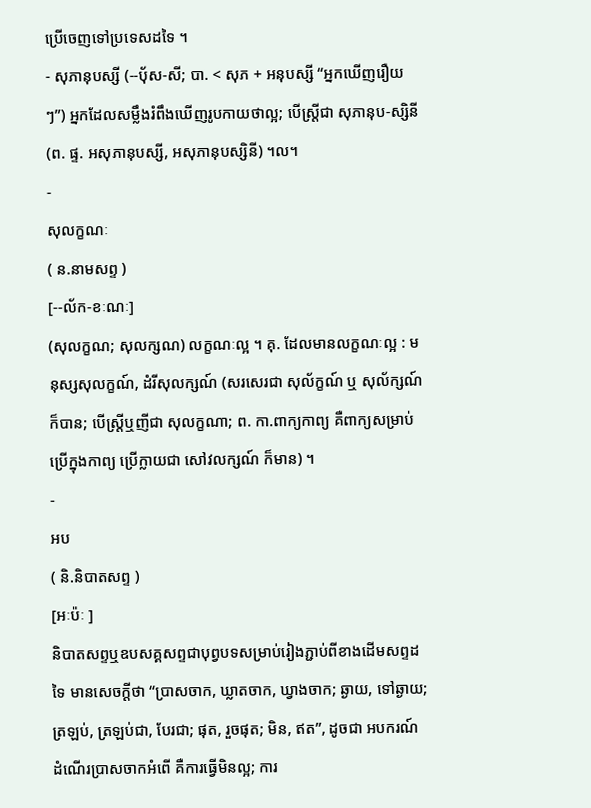ប្រើចេញទៅប្រទេសដទៃ ។
- សុភានុបស្សី (--បុ័ស-សី; បា. < សុភ + អនុបស្សី “អ្នកឃើញរឿយៗ”) អ្នកដែលសម្លឹងរំពឹងឃើញរូបកាយថាល្អ; បើស្ត្រីជា សុភានុប-ស្សិនី (ព. ផ្ទ. អសុភានុបស្សី, អសុភានុបស្សិនី) ។ល។
-
សុលក្ខណៈ
( ន.នាមសព្ទ )
[--ល័ក-ខៈណៈ]
(សុលក្ខណ; សុលក្សណ) លក្ខណៈល្អ ។ គុ. ដែលមានលក្ខណៈល្អ : មនុស្សសុលក្ខណ៍, ដំរីសុលក្សណ៍ (សរសេរជា សុល័ក្ខណ៍ ឬ សុល័ក្សណ៍ ក៏បាន; បើស្ត្រីឬញីជា សុលក្ខណា; ព. កា.ពាក្យកាព្យ គឺពាក្យសម្រាប់ប្រើក្នុងកាព្យ ប្រើក្លាយជា សៅវលក្សណ៍ ក៏មាន) ។
-
អប
( និ.និបាតសព្ទ )
[អៈប៉ៈ ]
និបាតសព្ទឬឧបសគ្គសព្ទជាបុព្វបទសម្រាប់រៀងភ្ជាប់ពីខាងដើមសព្ទដទៃ មានសេចក្ដីថា “ប្រាសចាក, ឃ្លាតចាក, ឃ្វាងចាក; ឆ្ងាយ, ទៅឆ្ងាយ; ត្រឡប់, ត្រឡប់ជា, បែរជា; ផុត, រួចផុត; មិន, ឥត”, ដូចជា អបករណ៍ ដំណើរប្រាសចាកអំពើ គឺការធ្វើមិនល្អ; ការ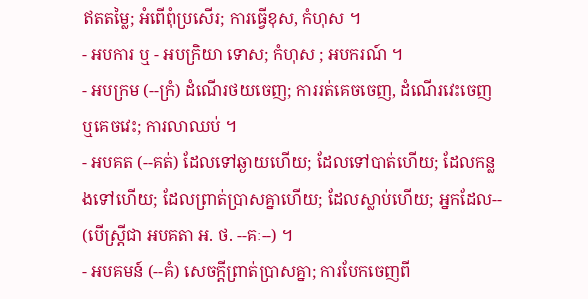ឥតតម្លៃ; អំពើពុំប្រសើរ; ការធ្វើខុស, កំហុស ។
- អបការ ឬ - អបក្រិយា ទោស; កំហុស ; អបករណ៍ ។
- អបក្រម (--ក្រំ) ដំណើរថយចេញ; ការរត់គេចចេញ, ដំណើរវេះចេញឬគេចវេះ; ការលាឈប់ ។
- អបគត (--គត់) ដែលទៅឆ្ងាយហើយ; ដែលទៅបាត់ហើយ; ដែលកន្លងទៅហើយ; ដែលព្រាត់ប្រាសគ្នាហើយ; ដែលស្លាប់ហើយ; អ្នកដែល-- (បើស្ត្រីជា អបគតា អ. ថ. --គៈ--) ។
- អបគមន៍ (--គំ) សេចក្ដីព្រាត់ប្រាសគ្នា; ការបែកចេញពី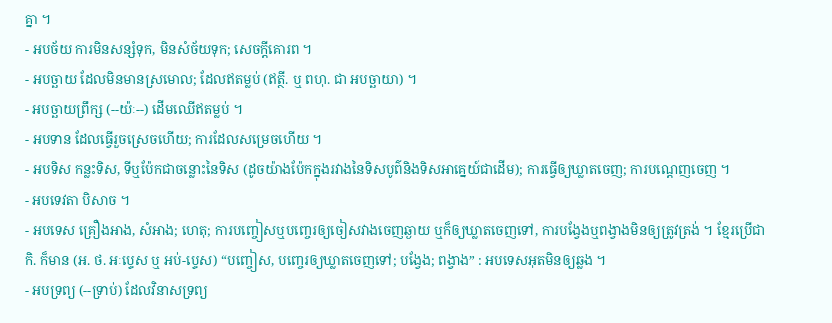គ្នា ។
- អបច័យ ការមិនសន្សំទុក, មិនសំច័យទុក; សេចក្ដីគោរព ។
- អបច្ឆាយ ដែលមិនមានស្រមោល; ដែលឥតម្លប់ (ឥត្ថី. ឬ ពហុ. ជា អបច្ឆាយា) ។
- អបច្ឆាយព្រឹក្ស (--យ៉ៈ--) ដើមឈើឥតម្លប់ ។
- អបទាន ដែលធ្វើរួចស្រេចហើយ; ការដែលសម្រេចហើយ ។
- អបទិស កន្លះទិស, ទីឬប៉ែកជាចន្លោះនៃទិស (ដូចយ៉ាងប៉ែកក្នុងរវាងនៃទិសបូព៌និងទិសអាគ្នេយ៍ជាដើម); ការធ្វើឲ្យឃ្លាតចេញ; ការបណ្តេញចេញ ។
- អបទេវតា បិសាច ។
- អបទេស គ្រឿងអាង, សំអាង; ហេតុ; ការបញ្ចៀសឬបញ្ចេរឲ្យចៀសវាងចេញឆ្ងាយ ឬក៏ឲ្យឃ្លាតចេញទៅ, ការបង្វែងឬពង្វាងមិនឲ្យត្រូវត្រង់ ។ ខ្មែរប្រើជា កិ. ក៏មាន (អ. ថ. អៈប្ទេស ឬ អប់-ប្ទេស) “បញ្ចៀស, បញ្ចេរឲ្យឃ្លាតចេញទៅ; បង្វែង; ពង្វាង” : អបទេសអុតមិនឲ្យឆ្លង ។
- អបទ្រព្យ (--ទ្រាប់) ដែលវិនាសទ្រព្យ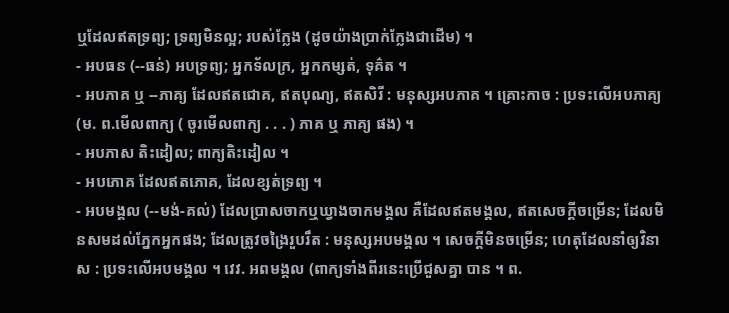ឬដែលឥតទ្រព្យ; ទ្រព្យមិនល្អ; របស់ក្លែង (ដូចយ៉ាងប្រាក់ក្លែងជាដើម) ។
- អបធន (--ធន់) អបទ្រព្យ; អ្នកទ័លក្រ, អ្នកកម្សត់, ទុគ៌ត ។
- អបភាគ ឬ --ភាគ្យ ដែលឥតជោគ, ឥតបុណ្យ, ឥតសិរី : មនុស្សអបភាគ ។ គ្រោះកាច : ប្រទះលើអបភាគ្យ (ម. ព.មើលពាក្យ ( ចូរមើលពាក្យ . . . ) ភាគ ឬ ភាគ្យ ផង) ។
- អបភាស តិះដៀល; ពាក្យតិះដៀល ។
- អបភោគ ដែលឥតភោគ, ដែលខ្សត់ទ្រព្យ ។
- អបមង្គល (--មង់-គល់) ដែលប្រាសចាកឬឃ្វាងចាកមង្គល គឺដែលឥតមង្គល, ឥតសេចក្ដីចម្រើន; ដែលមិនសមដល់ភ្នែកអ្នកផង; ដែលត្រូវចង្រៃរួបរឹត : មនុស្សអបមង្គល ។ សេចក្ដីមិនចម្រើន; ហេតុដែលនាំឲ្យវិនាស : ប្រទះលើអបមង្គល ។ វេវ. អពមង្គល (ពាក្យទាំងពីរនេះប្រើជួសគ្នា បាន ។ ព.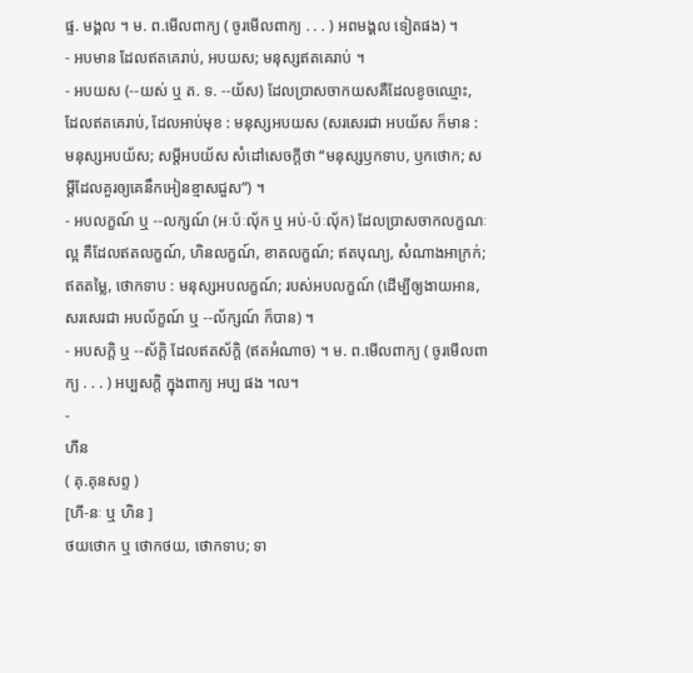ផ្ទ. មង្គល ។ ម. ព.មើលពាក្យ ( ចូរមើលពាក្យ . . . ) អពមង្គល ទៀតផង) ។
- អបមាន ដែលឥតគេរាប់, អបយស; មនុស្សឥតគេរាប់ ។
- អបយស (--យស់ ឬ ត. ទ. --យ័ស) ដែលប្រាសចាកយសគឺដែលខូចឈ្មោះ, ដែលឥតគេរាប់, ដែលអាប់មុខ : មនុស្សអបយស (សរសេរជា អបយ័ស ក៏មាន : មនុស្សអបយ័ស; សម្ដីអបយ័ស សំដៅសេចក្ដីថា “មនុស្សឫកទាប, ឫកថោក; សម្ដីដែលគួរឲ្យគេនឹកអៀនខ្មាសជួស”) ។
- អបលក្ខណ៍ ឬ --លក្សណ៍ (អៈប៉ៈលុ័ក ឬ អប់-ប៉ៈលុ័ក) ដែលប្រាសចាកលក្ខណៈល្អ គឺដែលឥតលក្ខណ៍, ហិនលក្ខណ៍, ខាតលក្ខណ៍; ឥតបុណ្យ, សំណាងអាក្រក់; ឥតតម្លៃ, ថោកទាប : មនុស្សអបលក្ខណ៍; របស់អបលក្ខណ៍ (ដើម្បីឲ្យងាយអាន, សរសេរជា អបល័ក្ខណ៍ ឬ --ល័ក្សណ៍ ក៏បាន) ។
- អបសក្តិ ឬ --ស័ក្តិ ដែលឥតស័ក្តិ (ឥតអំណាច) ។ ម. ព.មើលពាក្យ ( ចូរមើលពាក្យ . . . ) អប្បសក្ដិ ក្នុងពាក្យ អប្ប ផង ។ល។
-
ហីន
( គុ.គុនសព្ទ )
[ហី-នៈ ឬ ហិន ]
ថយថោក ឬ ថោកថយ, ថោកទាប; ទា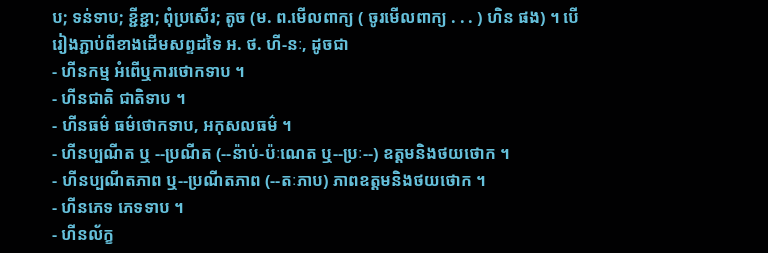ប; ទន់ទាប; ខ្ជីខ្ជា; ពុំប្រសើរ; តូច (ម. ព.មើលពាក្យ ( ចូរមើលពាក្យ . . . ) ហិន ផង) ។ បើរៀងភ្ជាប់ពីខាងដើមសព្ទដទៃ អ. ថ. ហី-នៈ, ដូចជា
- ហីនកម្ម អំពើឬការថោកទាប ។
- ហីនជាតិ ជាតិទាប ។
- ហីនធម៌ ធម៌ថោកទាប, អកុសលធម៌ ។
- ហីនប្បណីត ឬ --ប្រណីត (--ន៉ាប់-ប៉ៈណេត ឬ--ប្រៈ--) ឧត្តមនិងថយថោក ។
- ហីនប្បណីតភាព ឬ--ប្រណីតភាព (--តៈភាប) ភាពឧត្តមនិងថយថោក ។
- ហីនភេទ ភេទទាប ។
- ហីនល័ក្ខ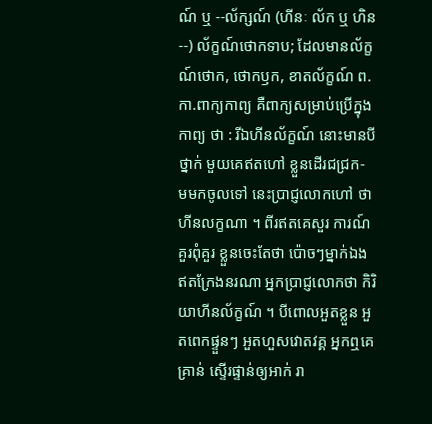ណ៍ ឬ --ល័ក្សណ៍ (ហីនៈ ល័ក ឬ ហិន--) ល័ក្ខណ៍ថោកទាប; ដែលមានល័ក្ខណ៍ថោក, ថោកឫក, ខាតល័ក្ខណ៍ ព. កា.ពាក្យកាព្យ គឺពាក្យសម្រាប់ប្រើក្នុងកាព្យ ថា : រីឯហីនល័ក្ខណ៍ នោះមានបីថ្នាក់ មួយគេឥតហៅ ខ្លួនដើរជជ្រក- មមកចូលទៅ នេះប្រាជ្ញលោកហៅ ថាហីនលក្ខណា ។ ពីរឥតគេសួរ ការណ៍គួរពុំគួរ ខ្លួនចេះតែថា ប៉ោចៗម្នាក់ឯង ឥតក្រែងនរណា អ្នកប្រាជ្ញលោកថា កិរិយាហីនល័ក្ខណ៍ ។ បីពោលអួតខ្លួន អួតពេកផ្ទួនៗ អួតហួសវោតវគ្គ អ្នកឮគេគ្រាន់ ស្ទើរផ្ទាន់ឲ្យអាក់ រា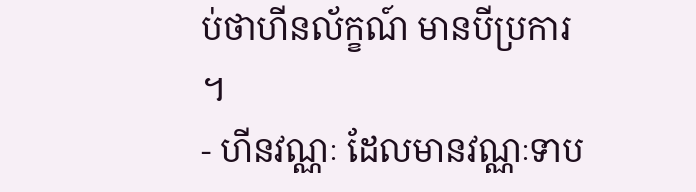ប់ថាហីនល័ក្ខណ៍ មានបីប្រការ ។
- ហីនវណ្ណៈ ដែលមានវណ្ណៈទាប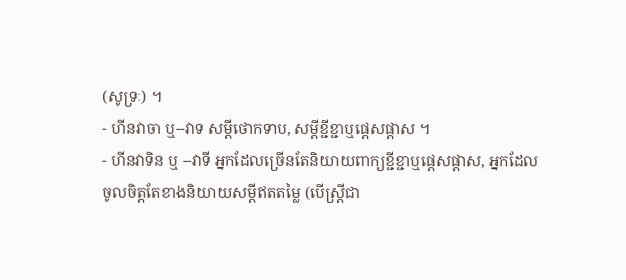(សូទ្រៈ) ។
- ហីនវាចា ឬ--វាទ សម្តីថោកទាប, សម្តីខ្ជីខ្ជាឬផ្តេសផ្តាស ។
- ហីនវាទិន ឬ --វាទី អ្នកដែលច្រើនតែនិយាយពាក្យខ្ជីខ្ជាឬផ្តេសផ្តាស, អ្នកដែលចូលចិត្តតែខាងនិយាយសម្តីឥតតម្លៃ (បើស្រ្តីជា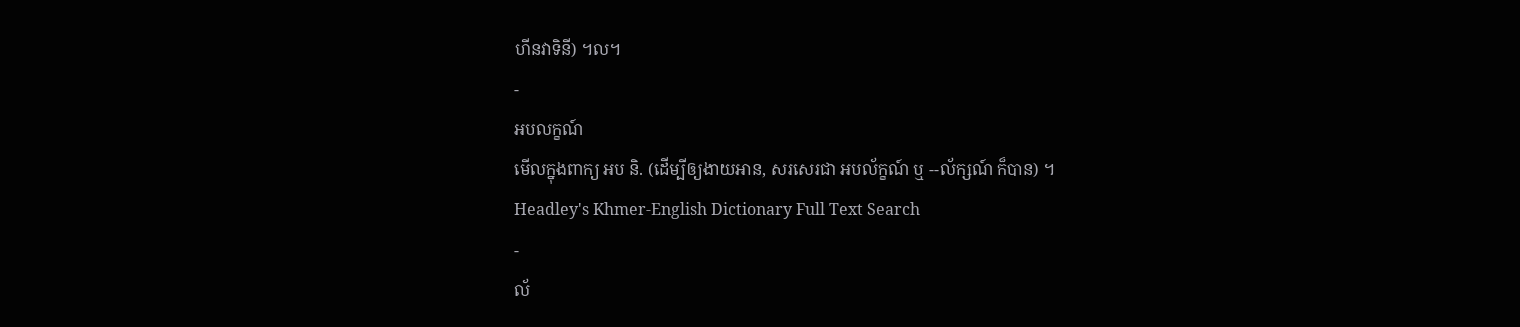ហីនវាទិនី) ។ល។
-
អបលក្ខណ៍
មើលក្នុងពាក្យ អប និ. (ដើម្បីឲ្យងាយអាន, សរសេរជា អបល័ក្ខណ៍ ឬ --ល័ក្សណ៍ ក៏បាន) ។
Headley's Khmer-English Dictionary Full Text Search
-
ល័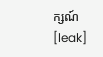ក្សណ៍
[leak]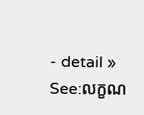- detail »
See:លក្ខណ